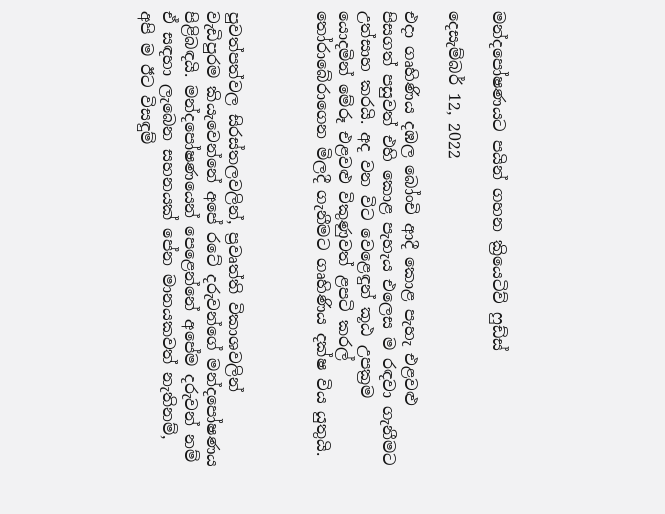මන්දපෝෂණයට පයින් ගහන ක්‍රියෙටිව් ෆුඩ්ස්

දෙසැම්බර් 12, 2022

එදා ගෘහිණිය දඹල බෝංචි ආදී කොළ පැහැ එළවළු පිසගත් පසුවත් එහි කොළ පැහැය එලෙස ම රඳවා ගැනීමට උත්සාහ කරයි. අද වන විට වෙළෙඳුන් කූඨ උපක්‍රම යොදමින් මේරූ එළවළු විකුණුවත් ළපටි කරල් තෝරාබේරාගෙන මිලදී ගැනීමට ගෘහිණිය දක්ෂ විය යුතුයි.



පුවත්පත්වල සිරස්තලවලින්, ප්‍රවෘත්ති විකාශවලින් වැඩිපුරම කියැවෙන්නේ අපේ රටේ දරුවන්ගේ මන්දපෝෂණය පිළිබඳයි. මන්දපෝෂණයෙන් පෙළෙන්නේ අපේම දරුවන් නම් ඒ සඳහා ලැබෙන සහනයක් පේන මානයකවත් නැතිනම්, අපි ම ඊට විසඳුම්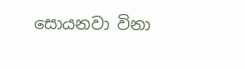සොයනවා විනා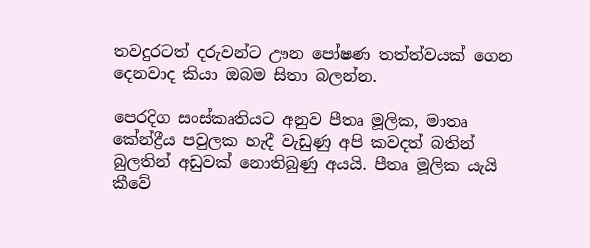තවදුරටත් දරුවන්ට ඌන පෝෂණ තත්ත්වයක් ගෙන දෙනවාද කියා ඔබම සිතා බලන්න.

පෙරදිග සංස්කෘතියට අනුව පීතෘ මූලික, මාතෘ කේන්ද්‍රීය පවුලක හැදී වැඩුණු අපි කවදත් බතින් බුලතින් අඩුවක් නොතිබුණු අයයි. පීතෘ මූලික යැයි කීවේ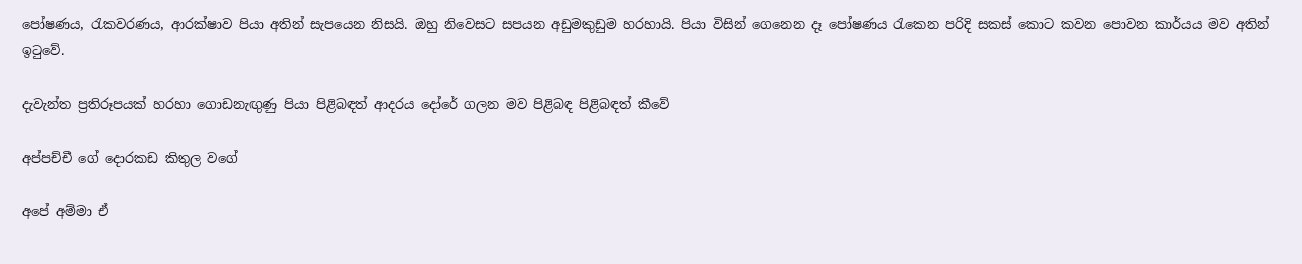පෝෂණය, රැකවරණය, ආරක්ෂාව පියා අතින් සැපයෙන නිසයි. ඔහු නිවෙසට සපයන අඩුමකුඩුම හරහායි. පියා විසින් ගෙනෙන දෑ පෝෂණය රැකෙන පරිදි සකස් කොට කවන පොවන කාර්යය මව අතින් ඉටුවේ.

දැවැන්ත ප්‍රතිරූපයක් හරහා ගොඩනැඟුණු පියා පිළිබඳත් ආදරය දෝරේ ගලන මව පිළිබඳ පිළිබඳත් කීවේ

අප්පච්චී ගේ දොරකඩ කිතුල වගේ

අපේ අම්මා ඒ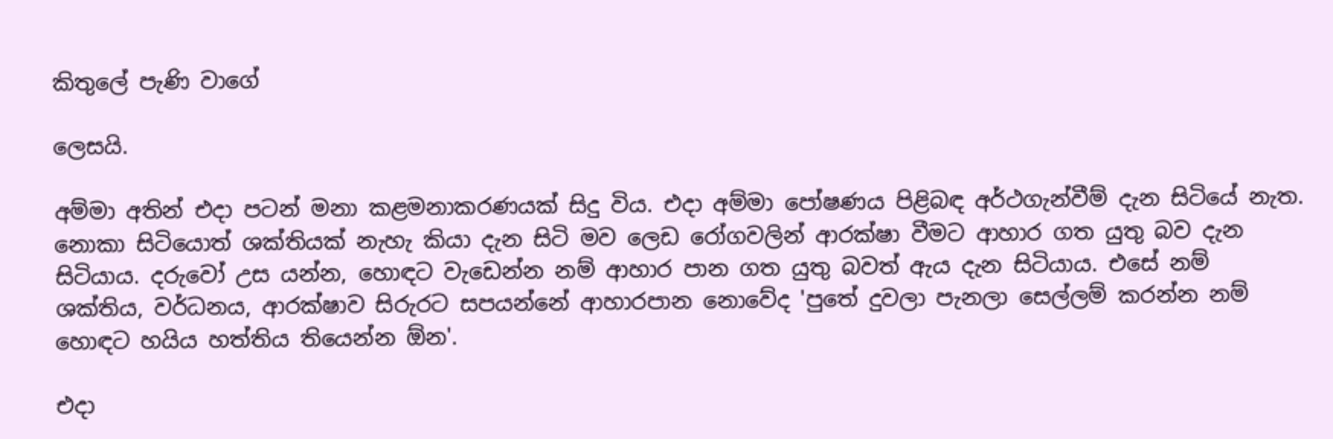කිතුලේ පැණි වාගේ

ලෙසයි.

අම්මා අතින් එදා පටන් මනා කළමනාකරණයක් සිදු විය. එදා අම්මා පෝෂණය පිළිබඳ අර්ථගැන්වීම් දැන සිටියේ නැත. නොකා සිටියොත් ශක්තියක් නැහැ කියා දැන සිටි මව ලෙඩ රෝගවලින් ආරක්ෂා වීමට ආහාර ගත යුතු බව දැන සිටියාය. දරුවෝ උස යන්න, හොඳට වැඩෙන්න නම් ආහාර පාන ගත යුතු බවත් ඇය දැන සිටියාය. එසේ නම් ශක්තිය, වර්ධනය, ආරක්ෂාව සිරුරට සපයන්නේ ආහාරපාන නොවේද 'පුතේ දුවලා පැනලා සෙල්ලම් කරන්න නම් හොඳට හයිය හත්තිය තියෙන්න ඕන'.

එදා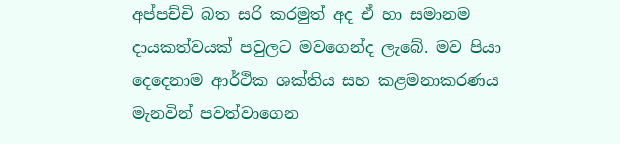අප්පච්චි බත සරි කරමුත් අද ඒ හා සමානම දායකත්වයක් පවුලට මවගෙන්ද ලැබේ. මව පියා දෙදෙනාම ආර්ථික ශක්තිය සහ කළමනාකරණය මැනවින් පවත්වාගෙන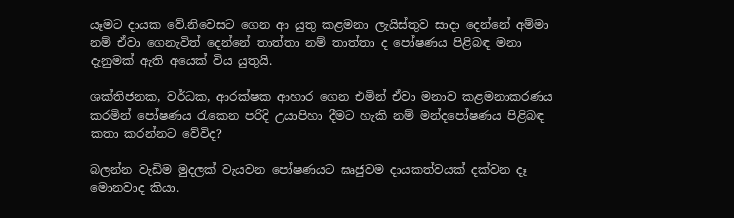යෑමට දායක වේ.නිවෙසට ගෙන ආ යුතු කළමනා ලැයිස්තුව සාදා දෙන්නේ අම්මා නම් ඒවා ගෙනැවිත් දෙන්නේ තාත්තා නම් තාත්තා ද පෝෂණය පිළිබඳ මනා දැනුමක් ඇති අයෙක් විය යුතුයි.

ශක්තිජනක, වර්ධක, ආරක්ෂක ආහාර ගෙන එමින් ඒවා මනාව කළමනාකරණය කරමින් පෝෂණය රැකෙන පරිදි උයාපිහා දීමට හැකි නම් මන්දපෝෂණය පිළිබඳ කතා කරන්නට වේවිද?

බලන්න වැඩිම මුදලක් වැයවන පෝෂණයට ඝෘජුවම දායකත්වයක් දක්වන දෑ මොනවාද කියා.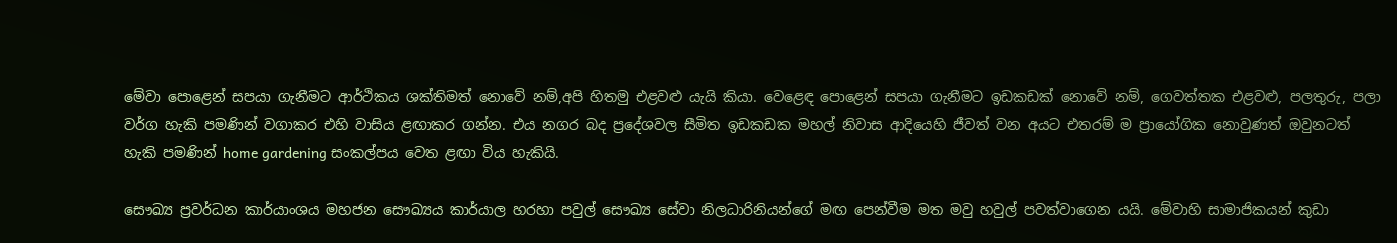මේවා පොළෙන් සපයා ගැනීමට ආර්ථිකය ශක්තිමත් නොවේ නම්,අපි හිතමු එළවළු යැයි කියා. වෙළෙඳ පොළෙන් සපයා ගැනීමට ඉඩකඩක් නොවේ නම්, ගෙවත්තක එළවළු, පලතුරු, පලා වර්ග හැකි පමණින් වගාකර එහි වාසිය ළඟාකර ගන්න. එය නගර බද ප්‍රදේශවල සීමිත ඉඩකඩක මහල් නිවාස ආදියෙහි ජීවත් වන අයට එතරම් ම ප්‍රායෝගික නොවුණත් ඔවුනටත් හැකි පමණින් home gardening සංකල්පය වෙත ළඟා විය හැකියි.

සෞඛ්‍ය ප්‍රවර්ධන කාර්යාංශය මහජන සෞඛ්‍යය කාර්යාල හරහා පවුල් සෞඛ්‍ය සේවා නිලධාරිනියන්ගේ මඟ පෙන්වීම මත මවු හවුල් පවත්වාගෙන යයි. මේවාහි සාමාජිකයන් කුඩා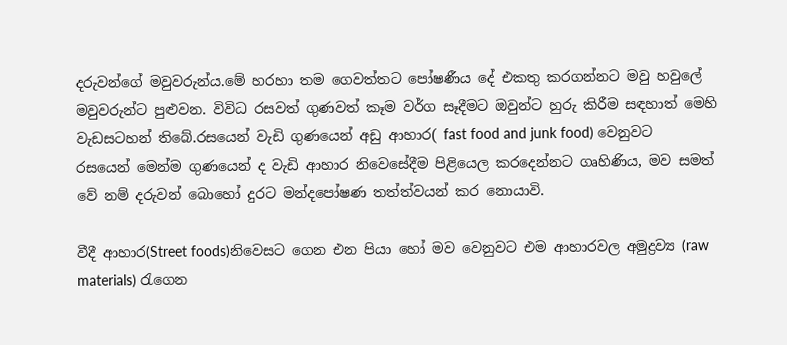දරුවන්ගේ මවුවරුන්ය.මේ හරහා තම ගෙවත්තට පෝෂණීය දේ එකතු කරගන්නට මවු හවුලේ මවුවරුන්ට පුළුවන. විවිධ රසවත් ගුණවත් කෑම වර්ග සෑදීමට ඔවුන්ට හුරු කිරීම සඳහාත් මෙහි වැඩසටහන් තිබේ.රසයෙන් වැඩි ගුණයෙන් අඩු ආහාර( fast food and junk food) වෙනුවට රසයෙන් මෙන්ම ගුණයෙන් ද වැඩි ආහාර නිවෙසේදීම පිළියෙල කරදෙන්නට ගෘහිණිය, මව සමත් වේ නම් දරුවන් බොහෝ දුරට මන්දපෝෂණ තත්ත්වයන් කර නොයාවි.

වීදී ආහාර(Street foods)නිවෙසට ගෙන එන පියා හෝ මව වෙනුවට එම ආහාරවල අමුද්‍රව්‍ය (raw materials) රැගෙන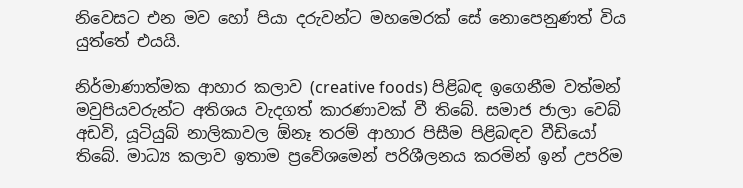නිවෙසට එන මව හෝ පියා දරුවන්ට මහමෙරක් සේ නොපෙනුණත් විය යුත්තේ එයයි.

නිර්මාණාත්මක ආහාර කලාව (creative foods) පිළිබඳ ඉගෙනීම වත්මන් මවුපියවරුන්ට අතිශය වැදගත් කාරණාවක් වී තිබේ. සමාජ ජාලා වෙබ් අඩවි, යූටියුබ් නාලිකාවල ඕනෑ තරම් ආහාර පිසීම පිළිබඳව වීඩියෝ තිබේ. මාධ්‍ය කලාව ඉතාම ප්‍රවේශමෙන් පරිශීලනය කරමින් ඉන් උපරිම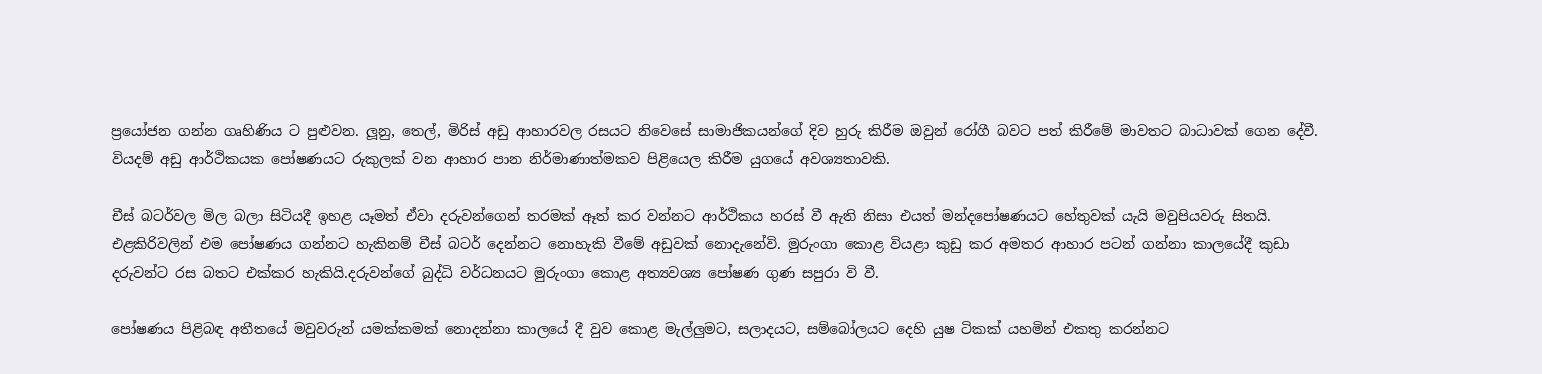ප්‍රයෝජන ගන්න ගෘහිණිය ට පුළුවන. ලූනු, තෙල්, මිරිස් අඩු ආහාරවල රසයට නිවෙසේ සාමාජිකයන්ගේ දිව හුරු කිරීම ඔවුන් රෝගී බවට පත් කිරීමේ මාවතට බාධාවක් ගෙන දේවී. වියදම් අඩු ආර්ථිකයක පෝෂණයට රුකුලක් වන ආහාර පාන නිර්මාණාත්මකව පිළියෙල කිරීම යුගයේ අවශ්‍යතාවකි.

චීස් බටර්වල මිල බලා සිටියදී ඉහළ යෑමත් ඒවා දරුවන්ගෙන් තරමක් ඈත් කර වන්නට ආර්ථිකය හරස් වී ඇති නිසා එයත් මන්දපෝෂණයට හේතුවක් යැයි මවුපියවරු සිතයි. එළකිරිවලින් එම පෝෂණය ගන්නට හැකිනම් චීස් බටර් දෙන්නට නොහැකි වීමේ අඩුවක් නොදැනේවි. මුරුංගා කොළ වියළා කුඩු කර අමතර ආහාර පටන් ගන්නා කාලයේදී කුඩා දරුවන්ට රස බතට එක්කර හැකියි.දරුවන්ගේ බුද්ධි වර්ධනයට මුරුංගා කොළ අත්‍යවශ්‍ය පෝෂණ ගුණ සපුරා වි වී.

පෝෂණය පිළිබඳ අතීතයේ මවුවරුන් යමක්කමක් නොදන්නා කාලයේ දී වුව කොළ මැල්ලුමට, සලාදයට, සම්බෝලයට දෙහි යුෂ ටිකක් යහමින් එකතු කරන්නට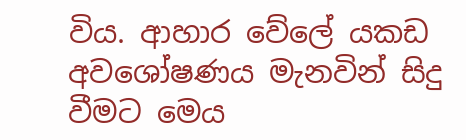විය. ආහාර වේලේ යකඩ අවශෝෂණය මැනවින් සිදු වීමට මෙය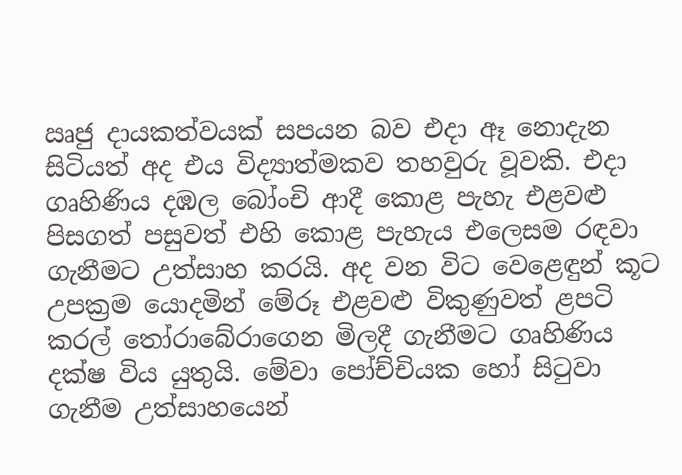ඍජු දායකත්වයක් සපයන බව එදා ඈ නොදැන සිටියත් අද එය විද්‍යාත්මකව තහවුරු වූවකි. එදා ගෘහිණිය දඹල බෝංචි ආදී කොළ පැහැ එළවළු පිසගත් පසුවත් එහි කොළ පැහැය එලෙසම රඳවා ගැනීමට උත්සාහ කරයි. අද වන විට වෙළෙඳුන් කූට උපක්‍රම යොදමින් මේරූ එළවළු විකුණුවත් ළපටි කරල් තෝරාබේරාගෙන මිලදී ගැනීමට ගෘහිණිය දක්ෂ විය යුතුයි. මේවා පෝච්චියක හෝ සිටුවා ගැනීම උත්සාහයෙන්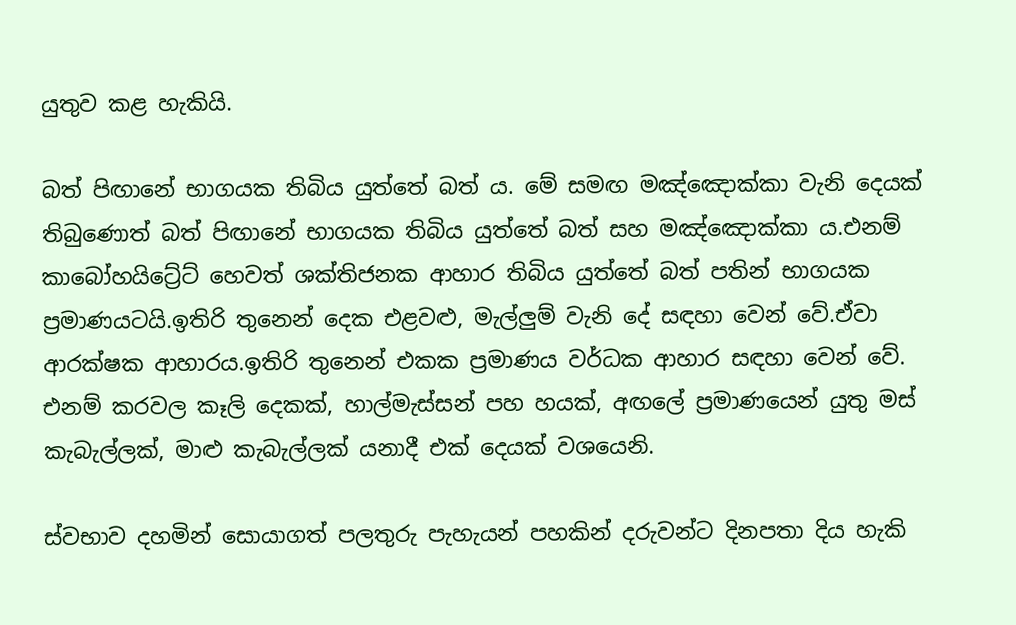යුතුව කළ හැකියි.

බත් පිඟානේ භාගයක තිබිය යුත්තේ බත් ය. මේ සමඟ මඤ්ඤොක්කා වැනි දෙයක් තිබුණොත් බත් පිඟානේ භාගයක තිබිය යුත්තේ බත් සහ මඤ්ඤොක්කා ය.එනම් කාබෝහයිට්‍රේට් හෙවත් ශක්තිජනක ආහාර තිබිය යුත්තේ බත් පතින් භාගයක ප්‍රමාණයටයි.ඉතිරි තුනෙන් දෙක එළවළු, මැල්ලුම් වැනි දේ සඳහා වෙන් වේ.ඒවා ආරක්ෂක ආහාරය.ඉතිරි තුනෙන් එකක ප්‍රමාණය වර්ධක ආහාර සඳහා වෙන් වේ. එනම් කරවල කෑලි දෙකක්, හාල්මැස්සන් පහ හයක්, අඟලේ ප්‍රමාණයෙන් යුතු මස් කැබැල්ලක්, මාළු කැබැල්ලක් යනාදී එක් දෙයක් වශයෙනි.

ස්වභාව දහමින් සොයාගත් පලතුරු පැහැයන් පහකින් දරුවන්ට දිනපතා දිය හැකි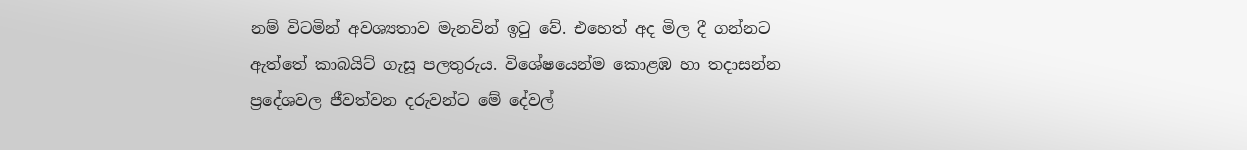නම් විටමින් අවශ්‍යතාව මැනවින් ඉටු වේ. එහෙත් අද මිල දී ගන්නට ඇත්තේ කාබයිට් ගැසූ පලතුරුය. විශේෂයෙන්ම කොළඹ හා තදාසන්න ප්‍රදේශවල ජීවත්වන දරුවන්ට මේ දේවල්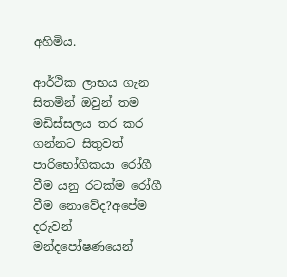අහිමිය.

ආර්ථික ලාභය ගැන සිතමින් ඔවුන් තම මඩිස්සලය තර කර ගන්නට සිතුවත් පාරිභෝගිකයා රෝගී වීම යනු රටක්ම රෝගී වීම නොවේද?අපේම දරුවන් මන්දපෝෂණයෙන්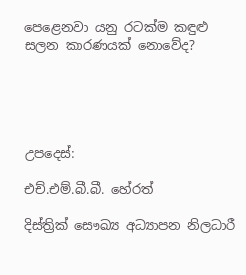පෙළෙනවා යනු රටක්ම කඳුළු සලන කාරණයක් නොවේද?





උපදෙස්:

එච්.එම්.බී.බී. හේරත්

දිස්ත්‍රික් සෞඛ්‍ය අධ්‍යාපන නිලධාරී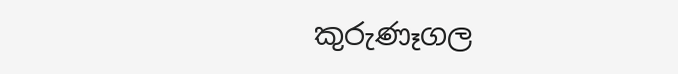කුරුණෑගල